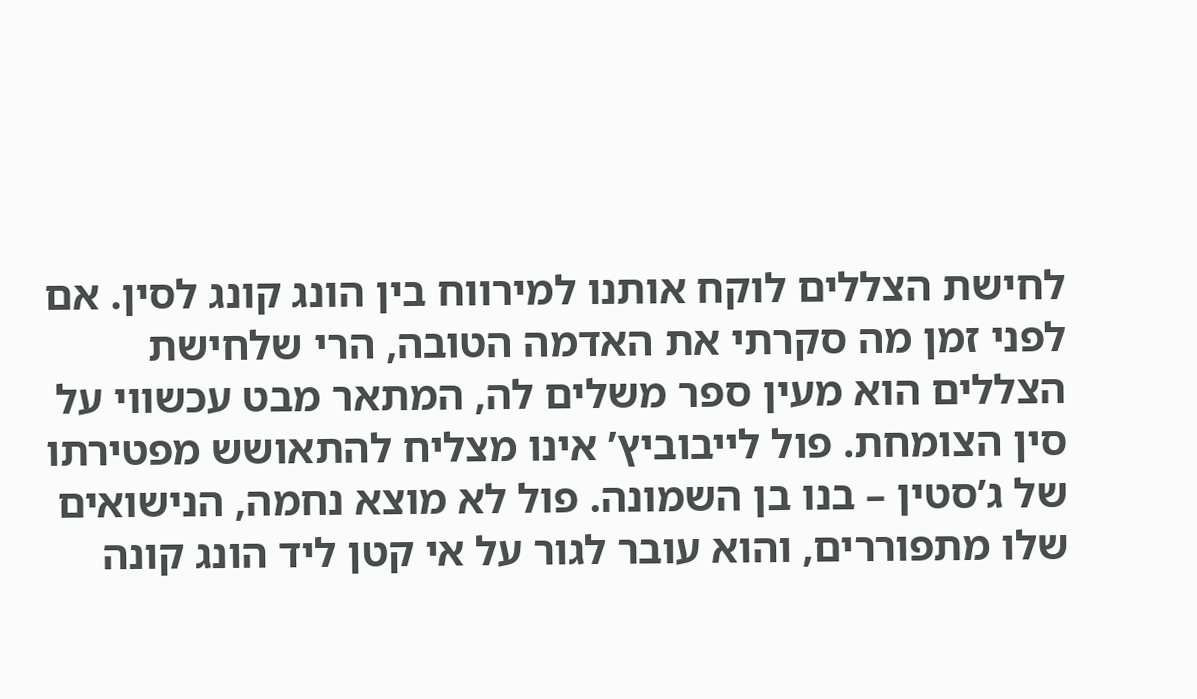לחישת הצללים לוקח אותנו למירווח בין הונג קונג לסין. אם לפני זמן מה סקרתי את האדמה הטובה, הרי שלחישת הצללים הוא מעין ספר משלים לה, המתאר מבט עכשווי על סין הצומחת. פול לייבוביץ’ אינו מצליח להתאושש מפטירתו של ג’סטין – בנו בן השמונה. פול לא מוצא נחמה, הנישואים שלו מתפוררים, והוא עובר לגור על אי קטן ליד הונג קונה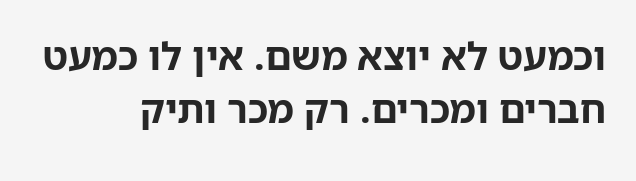וכמעט לא יוצא משם. אין לו כמעט חברים ומכרים. רק מכר ותיק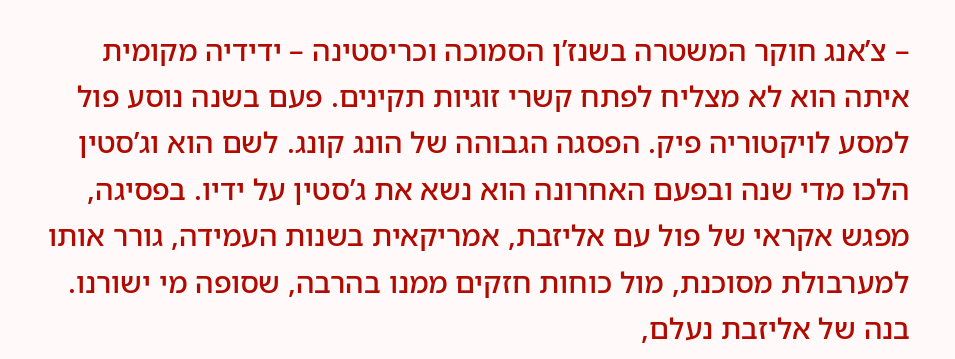– צ’אנג חוקר המשטרה בשנז’ן הסמוכה וכריסטינה – ידידיה מקומית איתה הוא לא מצליח לפתח קשרי זוגיות תקינים. פעם בשנה נוסע פול למסע לויקטוריה פיק. הפסגה הגבוהה של הונג קונג. לשם הוא וג’סטין הלכו מדי שנה ובפעם האחרונה הוא נשא את ג’סטין על ידיו. בפסיגה, מפגש אקראי של פול עם אליזבת, אמריקאית בשנות העמידה, גורר אותו למערבולת מסוכנת, מול כוחות חזקים ממנו בהרבה, שסופה מי ישורנו. בנה של אליזבת נעלם,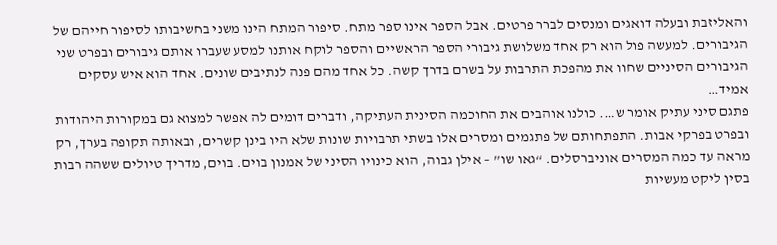והאליזבת ובעלה דואגים ומנסים לברר פרטים. אבל הספר אינו ספר מתח. סיפור המתח הינו משני בחשיבותו לסיפור חייהם של הגיבורים. למעשה פול הוא רק אחד משלושת גיבורי הספר הראשיים והספר לוקח אותנו למסע שעברו אותם גיבורים ובפרט שני הגיבורים הסיניים שחוו את מהפכת התרבות על בשרם בדרך קשה. כל אחד מהם פנה לנתיבים שונים. אחד הוא איש עסקים אמיד…
פתגם סיני עתיק אומר ש…. כולנו אוהבים את החוכמה הסינית העתיקה, ודברים דומים לה אפשר למצוא גם במקורות היהודות ובפרט בפרקי אבות. התפתחותם של פתגמים ומסרים אלו בשתי תרבויות שונות שלא היו בינן קשרים, ובאותה תקופה בערך, רק מראה עד כמה המסרים אוניברסלים. “גאו שו” – אילן גבוה, הוא כינויו הסיני של אמנון בוים. בוים, מדריך טיולים ששהה רבות בסין ליקט מעשיות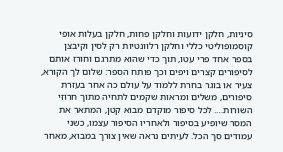סיניות, חלקן ידועות וחלקן פחות, חלקן בעלות אופי קוסמופוליטי כללי וחלקן רלוונטיות רק לסין וקיבצן בספר אחד פרי עטו, תוך כדי שהוא מתרגם וחורז אותם לסיפורים קצרים ויפים וכך פותח הספר: שלום לך הקורא, צעיר או בוגר בחרת ללמוד על עולם כה אחר בעזרת סיפורים, משלים ומראות שקמים לתחיה מתוך חרוזי השורות…. לכל סיפור מוקדם מבוא קטן, המתאר את המסר שיופיע בסיפור ולאחריו הסיפור עצמו, כשני עמודים סך הכל. לעיתים נראה שאין צורך במבוא, מאחר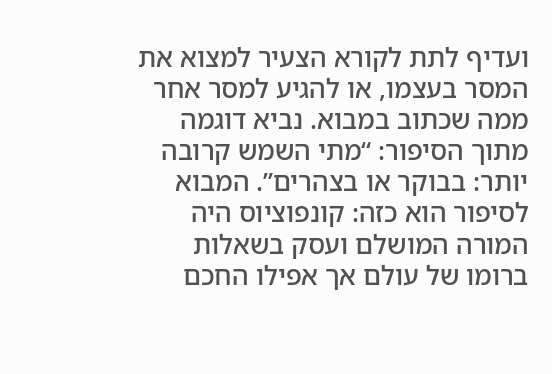ועדיף לתת לקורא הצעיר למצוא את המסר בעצמו, או להגיע למסר אחר ממה שכתוב במבוא. נביא דוגמה מתוך הסיפור: “מתי השמש קרובה יותר: בבוקר או בצהרים”. המבוא לסיפור הוא כזה: קונפוציוס היה המורה המושלם ועסק בשאלות ברומו של עולם אך אפילו החכם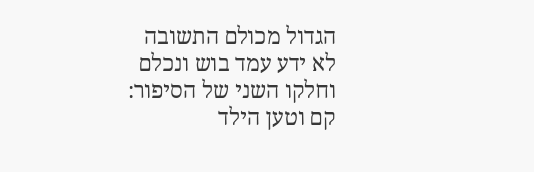הגדול מכולם התשובה לא ידע עמד בוש ונכלם וחלקו השני של הסיפור: קם וטען הילד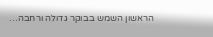הראשון השמש בבוקר גדולה ורחבה…